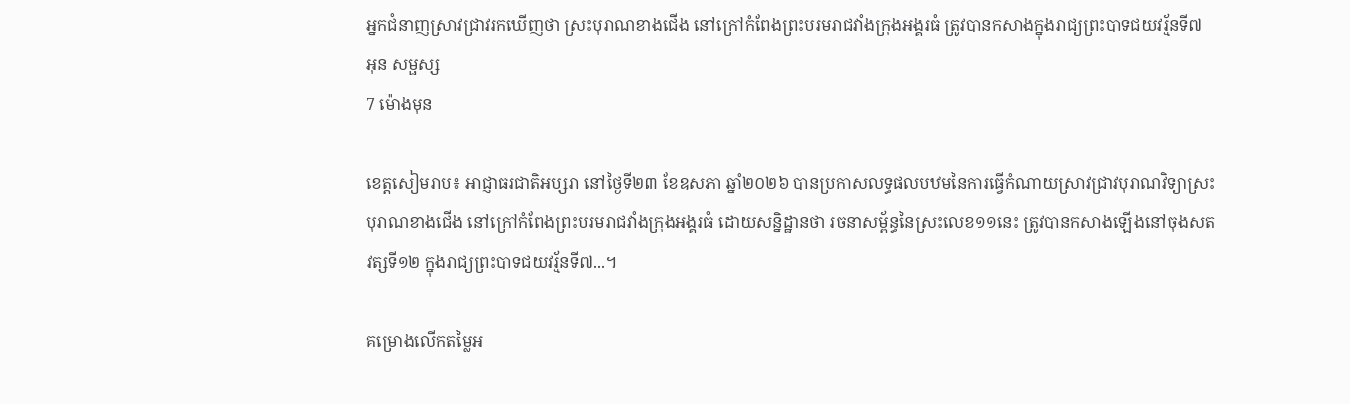អ្នកជំនាញស្រាវជ្រាវរកឃើញថា ស្រះបុរាណខាងជើង នៅក្រៅកំពែងព្រះបរមរាជវាំងក្រុងអង្គរធំ ត្រូវបានកសាងក្នុងរាជ្យព្រះបាទជយវរ្ម័នទី៧
អុន សម្ផស្ស
7 ម៉ោងមុន

ខេត្តសៀមរាប៖ អាជ្ញាធរជាតិអប្សរា នៅថ្ងៃទី២៣ ខែឧសភា ឆ្នាំ២០២៦ បានប្រកាសលទ្ធផលបឋមនៃការធ្វើកំណាយស្រាវជ្រាវបុរាណវិទ្យាស្រះបុរាណខាងជើង នៅក្រៅកំពែងព្រះបរមរាជវាំងក្រុងអង្គរធំ ដោយសន្និដ្ឋានថា រចនាសម្ព័ន្ធនៃស្រះលេខ១១នេះ ត្រូវបានកសាងឡើងនៅចុងសតវត្សទី១២ ក្នុងរាជ្យព្រះបាទជយវរ្ម័នទី៧...។

គម្រោងលើកតម្លៃអ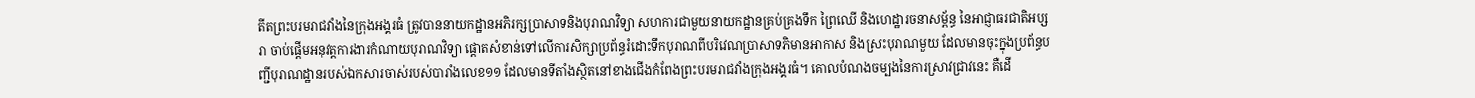តីតព្រះបរមរាជវាំងនៃក្រុងអង្គរធំ ត្រូវបាននាយកដ្ឋានអភិរក្សប្រាសាទនិងបុរាណវិទ្យា សហការជាមួយនាយកដ្ឋានគ្រប់គ្រងទឹក ព្រៃឈើ និងហេដ្ឋារចនាសម្ព័ន្ធ នៃអាជ្ញាធរជាតិអប្សរា ចាប់ផ្តើមអនុវត្តការងារកំណាយបុរាណវិទ្យា ផ្តោតសំខាន់ទៅលើការសិក្សាប្រព័ន្ធរំដោះទឹកបុរាណពីបរិវេណប្រាសាទភិមានអាកាស និងស្រះបុរាណមួយ ដែលមានចុះក្នុងប្រព័ន្ធបញ្ជីបុរាណដ្ឋានរបស់ឯកសារចាស់របស់បារាំងលេខ១១ ដែលមានទីតាំងស្ថិតនៅខាងជើងកំពែងព្រះបរមរាជវាំងក្រុងអង្គរធំ។ គោលបំណងចម្បងនៃការស្រាវជ្រាវនេះ គឺដើ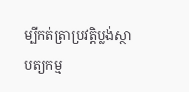ម្បីកត់ត្រាប្រវត្តិប្លង់ស្ថាបត្យកម្ម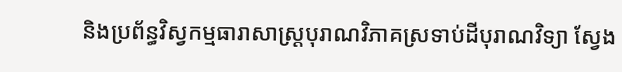និងប្រព័ន្ធវិស្វកម្មធារាសាស្ត្របុរាណវិភាគស្រទាប់ដីបុរាណវិទ្យា ស្វែង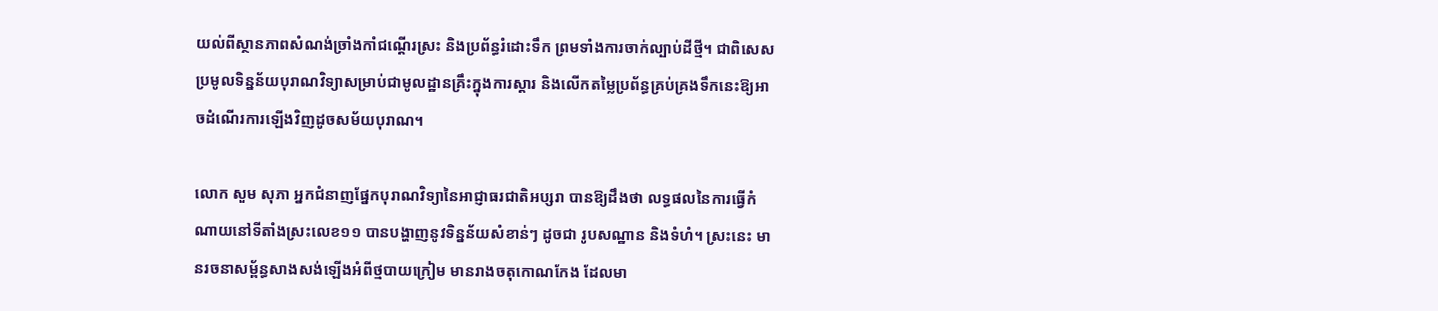យល់ពីស្ថានភាពសំណង់ច្រាំងកាំជណ្តើរស្រះ និងប្រព័ន្ធរំដោះទឹក ព្រមទាំងការចាក់ល្បាប់ដីថ្មី។ ជាពិសេសប្រមូលទិន្នន័យបុរាណវិទ្យាសម្រាប់ជាមូលដ្ឋានគ្រឹះក្នុងការស្តារ និងលើកតម្លៃប្រព័ន្ធគ្រប់គ្រងទឹកនេះឱ្យអាចដំណើរការឡើងវិញដូចសម័យបុរាណ។

លោក សួម សុភា អ្នកជំនាញផ្នែកបុរាណវិទ្យានៃអាជ្ញាធរជាតិអប្សរា បានឱ្យដឹងថា លទ្ធផលនៃការធ្វើកំណាយនៅទីតាំងស្រះលេខ១១ បានបង្ហាញនូវទិន្នន័យសំខាន់ៗ ដូចជា រូបសណ្ឋាន និងទំហំ។ ស្រះនេះ មានរចនាសម្ព័ន្ធសាងសង់ឡើងអំពីថ្មបាយក្រៀម មានរាងចតុកោណកែង ដែលមា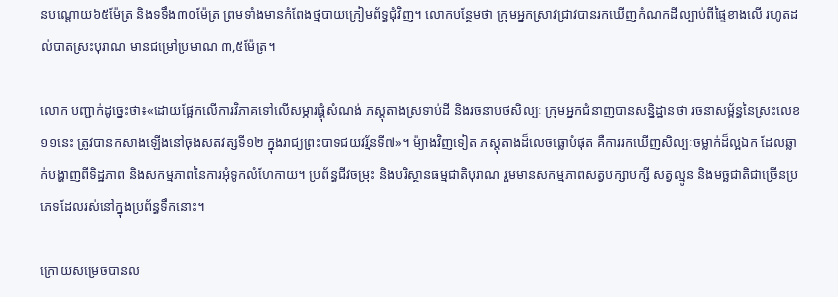នបណ្តោយ៦៥ម៉ែត្រ និងទទឹង៣០ម៉ែត្រ ព្រមទាំងមានកំពែងថ្មបាយក្រៀមព័ទ្ធជុំវិញ។ លោកបន្ថែមថា ក្រុមអ្នកស្រាវជ្រាវបានរកឃើញកំណកដីល្បាប់ពីផ្ទៃខាងលើ រហូតដល់បាតស្រះបុរាណ មានជម្រៅប្រមាណ ៣,៥ម៉ែត្រ។

លោក បញ្ជាក់ដូច្នេះថា៖«ដោយផ្អែកលើការវិភាគទៅលើសម្ភារផ្គុំសំណង់ ភស្តុតាងស្រទាប់ដី និងរចនាបថសិល្បៈ ក្រុមអ្នកជំនាញបានសន្និដ្ឋានថា រចនាសម្ព័ន្ធនៃស្រះលេខ១១នេះ ត្រូវបានកសាងឡើងនៅចុងសតវត្សទី១២ ក្នុងរាជ្យព្រះបាទជយវរ្ម័នទី៧»។ ម៉្យាងវិញទៀត ភស្តុតាងដ៏លេចធ្លោបំផុត គឺការរកឃើញសិល្បៈចម្លាក់ដ៏ល្អឯក ដែលឆ្លាក់បង្ហាញពីទិដ្ឋភាព និងសកម្មភាពនៃការអុំទូកលំហែកាយ។ ប្រព័ន្ធជីវចម្រុះ និងបរិស្ថានធម្មជាតិបុរាណ រួមមានសកម្មភាពសត្វបក្សាបក្សី សត្វល្មូន និងមច្ឆជាតិជាច្រើនប្រភេទដែលរស់នៅក្នុងប្រព័ន្ធទឹកនោះ។

ក្រោយសម្រេចបានល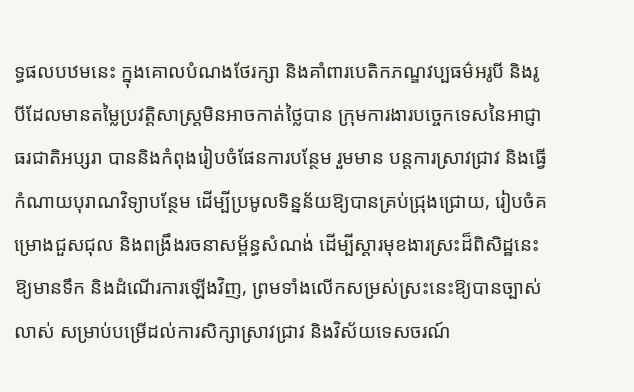ទ្ធផលបឋមនេះ ក្នុងគោលបំណងថែរក្សា និងគាំពារបេតិកភណ្ឌវប្បធម៌អរូបី និងរូបីដែលមានតម្លៃប្រវត្តិសាស្ត្រមិនអាចកាត់ថ្លៃបាន ក្រុមការងារបច្ចេកទេសនៃអាជ្ញាធរជាតិអប្សរា បាននិងកំពុងរៀបចំផែនការបន្ថែម រួមមាន បន្តការស្រាវជ្រាវ និងធ្វើកំណាយបុរាណវិទ្យាបន្ថែម ដើម្បីប្រមូលទិន្នន័យឱ្យបានគ្រប់ជ្រុងជ្រោយ, រៀបចំគម្រោងជួសជុល និងពង្រឹងរចនាសម្ព័ន្ធសំណង់ ដើម្បីស្តារមុខងារស្រះដ៏ពិសិដ្ឋនេះឱ្យមានទឹក និងដំណើរការឡើងវិញ, ព្រមទាំងលើកសម្រស់ស្រះនេះឱ្យបានច្បាស់លាស់ សម្រាប់បម្រើដល់ការសិក្សាស្រាវជ្រាវ និងវិស័យទេសចរណ៍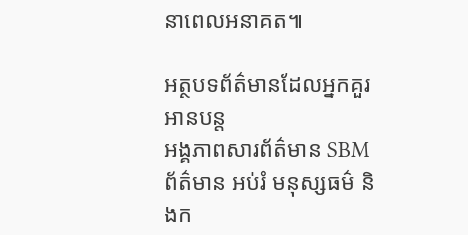នាពេលអនាគត៕

អត្ថបទព័ត៌មានដែលអ្នកគួរអានបន្ត
អង្គភាពសារព័ត៌មាន SBM
ព័ត៌មាន អប់រំ មនុស្សធម៌ និងក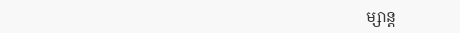ម្សាន្ត